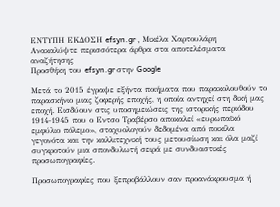ΕΝΤΥΠΗ ΕΚΔΟΣΗ efsyn.gr , Μικέλα Χαρτουλάρη
Ανακαλύψτε περισσότερα άρθρα στα αποτελέσματα αναζήτησης
Προσθήκη του efsyn.gr στην Google

Μετά το 2015 έγραψε εξήντα ποιήματα που παρακολουθούν το παρασκήνιο μιας ζοφερής εποχής, η οποία αντηχεί στη δική μας εποχή. Εισδύουν στις υποσημειώσεις της ιστορικής περιόδου 1914-1945 που ο Εντσο Τραβέρσο αποκαλεί «ευρωπαϊκό εμφύλιο πόλεμο», σταχυολογούν δεδομένα από ποικίλα γεγονότα και την καλλιτεχνική τους μετουσίωση και όλα μαζί συγκροτούν μια σπονδυλωτή σειρά με συνδυαστικές προσωπογραφίες.

Προσωπογραφίες που ξεπροβάλλουν σαν προανάκρουσμα ή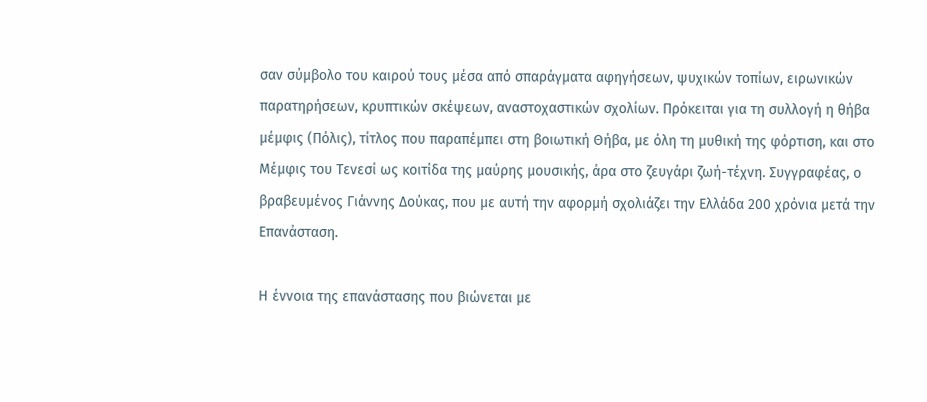σαν σύμβολο του καιρού τους μέσα από σπαράγματα αφηγήσεων, ψυχικών τοπίων, ειρωνικών παρατηρήσεων, κρυπτικών σκέψεων, αναστοχαστικών σχολίων. Πρόκειται για τη συλλογή η θήβα μέμφις (Πόλις), τίτλος που παραπέμπει στη βοιωτική Θήβα, με όλη τη μυθική της φόρτιση, και στο Μέμφις του Τενεσί ως κοιτίδα της μαύρης μουσικής, άρα στο ζευγάρι ζωή-τέχνη. Συγγραφέας, ο βραβευμένος Γιάννης Δούκας, που με αυτή την αφορμή σχολιάζει την Ελλάδα 200 χρόνια μετά την Επανάσταση.

Η έννοια της επανάστασης που βιώνεται με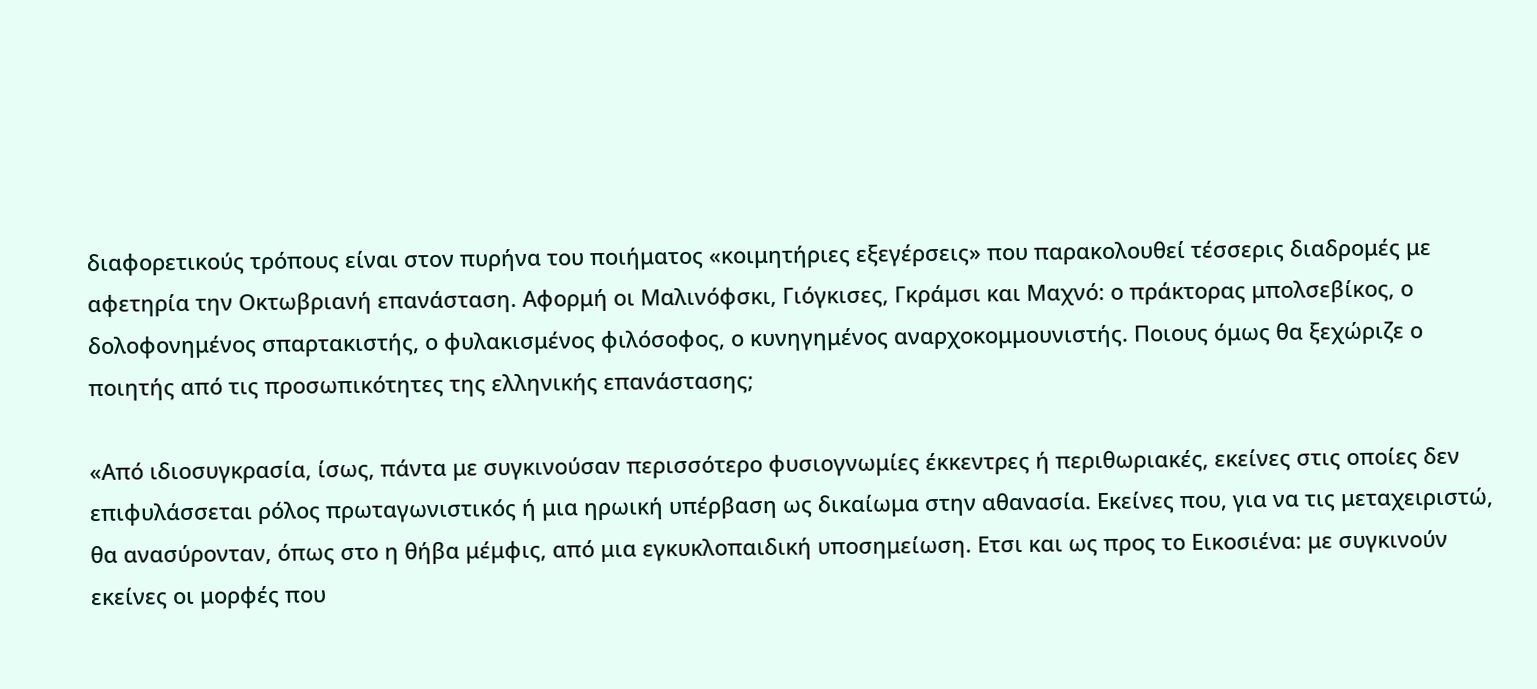διαφορετικούς τρόπους είναι στον πυρήνα του ποιήματος «κοιμητήριες εξεγέρσεις» που παρακολουθεί τέσσερις διαδρομές με αφετηρία την Οκτωβριανή επανάσταση. Αφορμή οι Μαλινόφσκι, Γιόγκισες, Γκράμσι και Μαχνό: ο πράκτορας μπολσεβίκος, ο δολοφονημένος σπαρτακιστής, ο φυλακισμένος φιλόσοφος, ο κυνηγημένος αναρχοκομμουνιστής. Ποιους όμως θα ξεχώριζε ο ποιητής από τις προσωπικότητες της ελληνικής επανάστασης;

«Από ιδιοσυγκρασία, ίσως, πάντα με συγκινούσαν περισσότερο φυσιογνωμίες έκκεντρες ή περιθωριακές, εκείνες στις οποίες δεν επιφυλάσσεται ρόλος πρωταγωνιστικός ή μια ηρωική υπέρβαση ως δικαίωμα στην αθανασία. Εκείνες που, για να τις μεταχειριστώ, θα ανασύρονταν, όπως στο η θήβα μέμφις, από μια εγκυκλοπαιδική υποσημείωση. Ετσι και ως προς το Εικοσιένα: με συγκινούν εκείνες οι μορφές που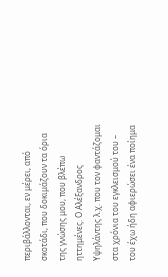περιβάλλονται, εν μέρει, από σκοτάδι, που δοκιμάζουν τα όρια της γνώσης μου, που βλέπω ηττημένες. Ο Αλέξανδρος Υψηλάντης λ.χ. που τον φαντάζομαι στα χρόνια του εγκλεισμού του – του έχω ήδη αφιερώσει ένα ποίημα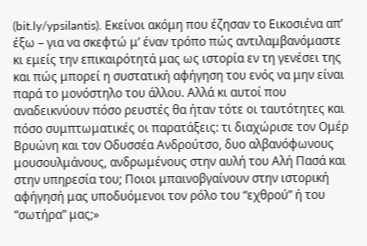(bit.ly/ypsilantis). Εκείνοι ακόμη που έζησαν το Εικοσιένα απ’ έξω – για να σκεφτώ μ’ έναν τρόπο πώς αντιλαμβανόμαστε κι εμείς την επικαιρότητά μας ως ιστορία εν τη γενέσει της και πώς μπορεί η συστατική αφήγηση του ενός να μην είναι παρά το μονόστηλο του άλλου. Αλλά κι αυτοί που αναδεικνύουν πόσο ρευστές θα ήταν τότε οι ταυτότητες και πόσο συμπτωματικές οι παρατάξεις: τι διαχώρισε τον Ομέρ Βρυώνη και τον Οδυσσέα Ανδρούτσο, δυο αλβανόφωνους μουσουλμάνους, ανδρωμένους στην αυλή του Αλή Πασά και στην υπηρεσία του; Ποιοι μπαινοβγαίνουν στην ιστορική αφήγησή μας υποδυόμενοι τον ρόλο του “εχθρού” ή του “σωτήρα” μας;»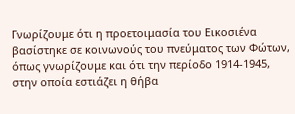Γνωρίζουμε ότι η προετοιμασία του Εικοσιένα βασίστηκε σε κοινωνούς του πνεύματος των Φώτων, όπως γνωρίζουμε και ότι την περίοδο 1914-1945, στην οποία εστιάζει η θήβα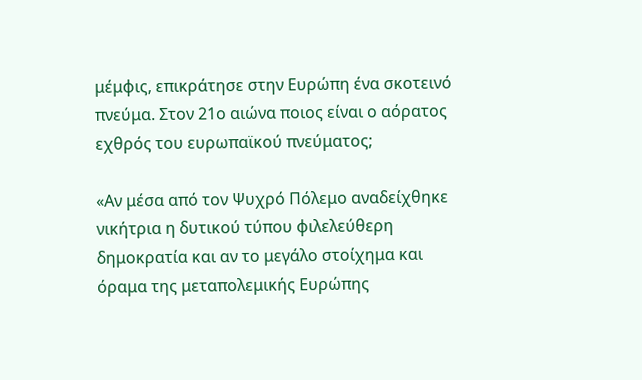μέμφις, επικράτησε στην Ευρώπη ένα σκοτεινό πνεύμα. Στον 21ο αιώνα ποιος είναι ο αόρατος εχθρός του ευρωπαϊκού πνεύματος;

«Αν μέσα από τον Ψυχρό Πόλεμο αναδείχθηκε νικήτρια η δυτικού τύπου φιλελεύθερη δημοκρατία και αν το μεγάλο στοίχημα και όραμα της μεταπολεμικής Ευρώπης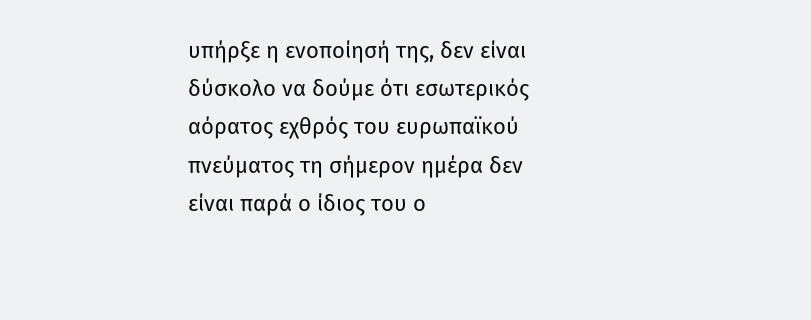υπήρξε η ενοποίησή της, δεν είναι δύσκολο να δούμε ότι εσωτερικός αόρατος εχθρός του ευρωπαϊκού πνεύματος τη σήμερον ημέρα δεν είναι παρά ο ίδιος του ο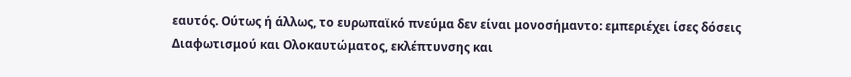εαυτός. Ούτως ή άλλως, το ευρωπαϊκό πνεύμα δεν είναι μονοσήμαντο: εμπεριέχει ίσες δόσεις Διαφωτισμού και Ολοκαυτώματος, εκλέπτυνσης και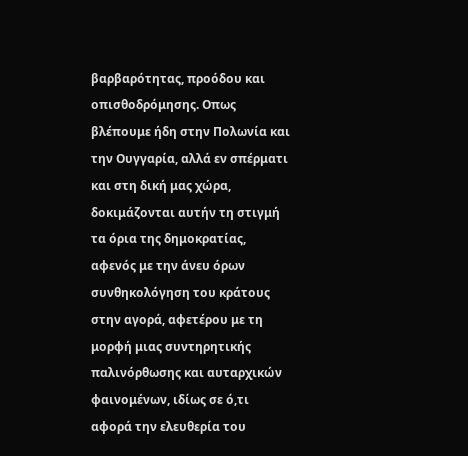βαρβαρότητας, προόδου και οπισθοδρόμησης. Οπως βλέπουμε ήδη στην Πολωνία και την Ουγγαρία, αλλά εν σπέρματι και στη δική μας χώρα, δοκιμάζονται αυτήν τη στιγμή τα όρια της δημοκρατίας, αφενός με την άνευ όρων συνθηκολόγηση του κράτους στην αγορά, αφετέρου με τη μορφή μιας συντηρητικής παλινόρθωσης και αυταρχικών φαινομένων, ιδίως σε ό,τι αφορά την ελευθερία του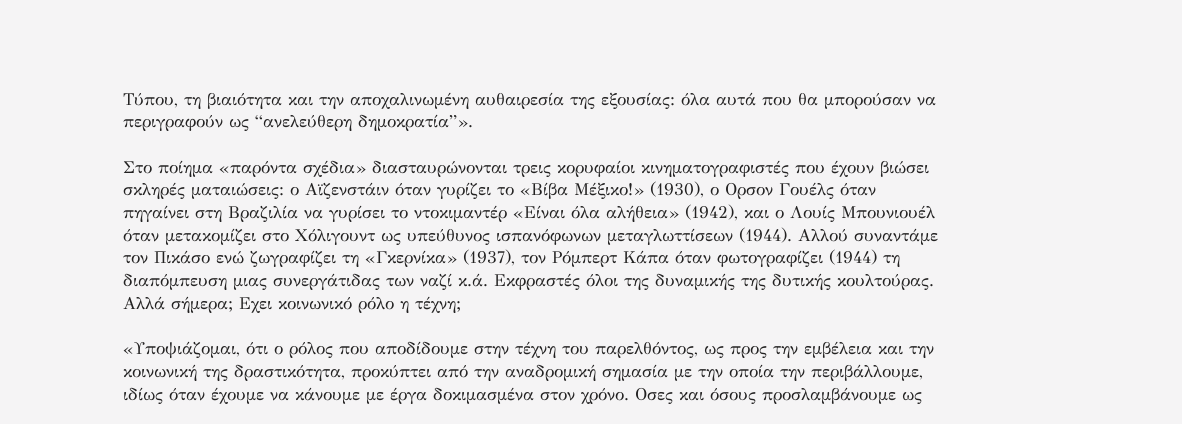Τύπου, τη βιαιότητα και την αποχαλινωμένη αυθαιρεσία της εξουσίας: όλα αυτά που θα μπορούσαν να περιγραφούν ως “ανελεύθερη δημοκρατία”».

Στο ποίημα «παρόντα σχέδια» διασταυρώνονται τρεις κορυφαίοι κινηματογραφιστές που έχουν βιώσει σκληρές ματαιώσεις: ο Αϊζενστάιν όταν γυρίζει το «Βίβα Μέξικο!» (1930), ο Ορσον Γουέλς όταν πηγαίνει στη Βραζιλία να γυρίσει το ντοκιμαντέρ «Είναι όλα αλήθεια» (1942), και ο Λουίς Μπουνιουέλ όταν μετακομίζει στο Χόλιγουντ ως υπεύθυνος ισπανόφωνων μεταγλωττίσεων (1944). Αλλού συναντάμε τον Πικάσο ενώ ζωγραφίζει τη «Γκερνίκα» (1937), τον Ρόμπερτ Κάπα όταν φωτογραφίζει (1944) τη διαπόμπευση μιας συνεργάτιδας των ναζί κ.ά. Εκφραστές όλοι της δυναμικής της δυτικής κουλτούρας. Αλλά σήμερα; Εχει κοινωνικό ρόλο η τέχνη;

«Υποψιάζομαι, ότι ο ρόλος που αποδίδουμε στην τέχνη του παρελθόντος, ως προς την εμβέλεια και την κοινωνική της δραστικότητα, προκύπτει από την αναδρομική σημασία με την οποία την περιβάλλουμε, ιδίως όταν έχουμε να κάνουμε με έργα δοκιμασμένα στον χρόνο. Οσες και όσους προσλαμβάνουμε ως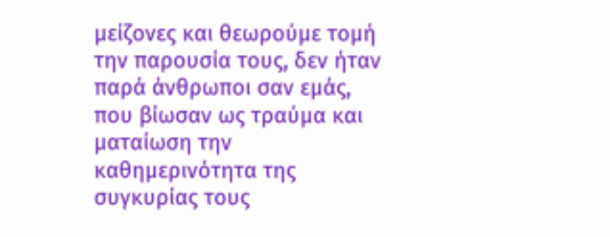μείζονες και θεωρούμε τομή την παρουσία τους, δεν ήταν παρά άνθρωποι σαν εμάς, που βίωσαν ως τραύμα και ματαίωση την καθημερινότητα της συγκυρίας τους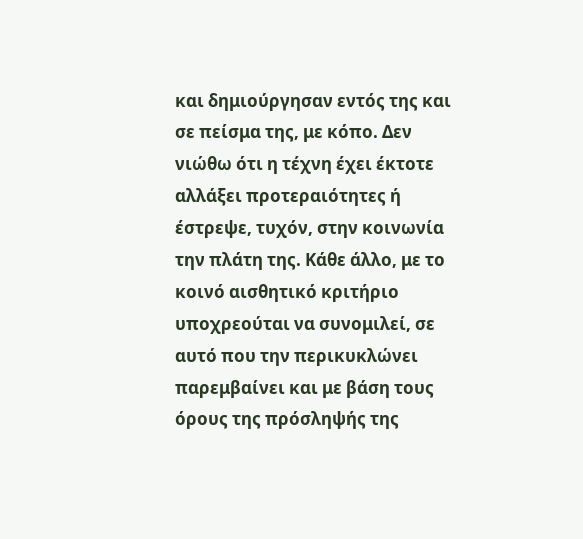και δημιούργησαν εντός της και σε πείσμα της, με κόπο. Δεν νιώθω ότι η τέχνη έχει έκτοτε αλλάξει προτεραιότητες ή έστρεψε, τυχόν, στην κοινωνία την πλάτη της. Κάθε άλλο, με το κοινό αισθητικό κριτήριο υποχρεούται να συνομιλεί, σε αυτό που την περικυκλώνει παρεμβαίνει και με βάση τους όρους της πρόσληψής της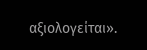αξιολογείται».